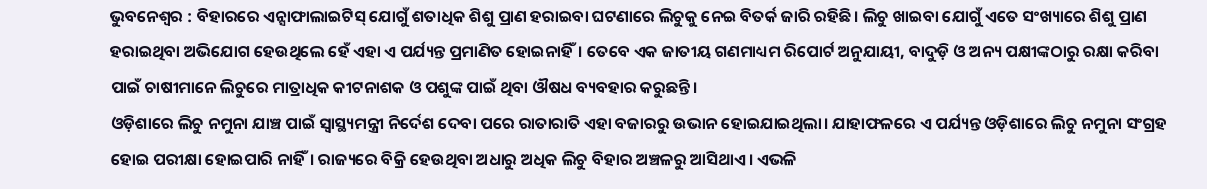ଭୁବନେଶ୍ବର : ବିହାରରେ ଏନ୍ସାଫାଲାଇଟିସ୍ ଯୋଗୁଁ ଶତାଧିକ ଶିଶୁ ପ୍ରାଣ ହରାଇବା ଘଟଣାରେ ଲିଚୁକୁ ନେଇ ବିତର୍କ ଜାରି ରହିଛି। ଲିଚୁ ଖାଇବା ଯୋଗୁଁ ଏତେ ସଂଖ୍ୟାରେ ଶିଶୁ ପ୍ରାଣ ହରାଇଥିବା ଅଭିଯୋଗ ହେଉଥିଲେ ହେଁ ଏହା ଏ ପର୍ଯ୍ୟନ୍ତ ପ୍ରମାଣିତ ହୋଇନାହିଁ। ତେବେ ଏକ ଜାତୀୟ ଗଣମାଧ୍ୟମ ରିପୋର୍ଟ ଅନୁଯାୟୀ, ବାଦୁଡ଼ି ଓ ଅନ୍ୟ ପକ୍ଷୀଙ୍କଠାରୁ ରକ୍ଷା କରିବା ପାଇଁ ଚାଷୀମାନେ ଲିଚୁରେ ମାତ୍ରାଧିକ କୀଟନାଶକ ଓ ପଶୁଙ୍କ ପାଇଁ ଥିବା ଔଷଧ ବ୍ୟବହାର କରୁଛନ୍ତି।
ଓଡ଼ିଶାରେ ଲିଚୁ ନମୁନା ଯାଞ୍ଚ ପାଇଁ ସ୍ବାସ୍ଥ୍ୟମନ୍ତ୍ରୀ ନିର୍ଦେଶ ଦେବା ପରେ ରାତାରାତି ଏହା ବଜାରରୁ ଉଭାନ ହୋଇଯାଇଥିଲା। ଯାହାଫଳରେ ଏ ପର୍ଯ୍ୟନ୍ତ ଓଡ଼ିଶାରେ ଲିଚୁ ନମୁନା ସଂଗ୍ରହ ହୋଇ ପରୀକ୍ଷା ହୋଇପାରି ନାହିଁ। ରାଜ୍ୟରେ ବିକ୍ରି ହେଉଥିବା ଅଧାରୁ ଅଧିକ ଲିଚୁ ବିହାର ଅଞ୍ଚଳରୁ ଆସିଥାଏ। ଏଭଳି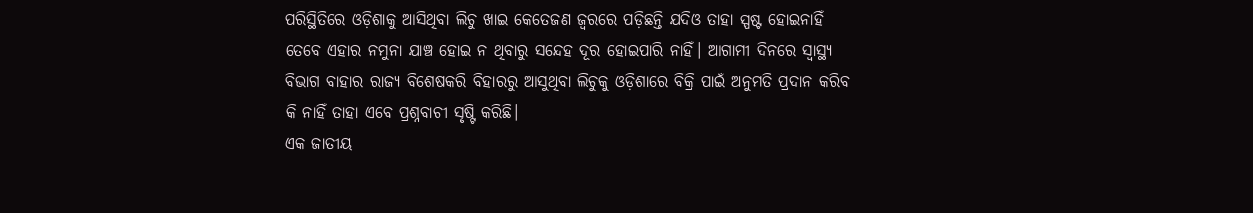ପରିସ୍ଥିତିରେ ଓଡ଼ିଶାକୁ ଆସିଥିବା ଲିଚୁ ଖାଇ କେତେଜଣ ଜ୍ବରରେ ପଡ଼ିଛନ୍ତି ଯଦିଓ ତାହା ସ୍ପଷ୍ଟ ହୋଇନାହିଁ ତେବେ ଏହାର ନମୁନା ଯାଞ୍ଚ ହୋଇ ନ ଥିବାରୁ ସନ୍ଦେହ ଦୂର ହୋଇପାରି ନାହିଁ। ଆଗାମୀ ଦିନରେ ସ୍ବାସ୍ଥ୍ୟ ବିଭାଗ ବାହାର ରାଜ୍ୟ ବିଶେଷକରି ବିହାରରୁ ଆସୁଥିବା ଲିଚୁକୁ ଓଡ଼ିଶାରେ ବିକ୍ରି ପାଇଁ ଅନୁମତି ପ୍ରଦାନ କରିବ କି ନାହିଁ ତାହା ଏବେ ପ୍ରଶ୍ନବାଚୀ ସୃଷ୍ଟି କରିଛି।
ଏକ ଜାତୀୟ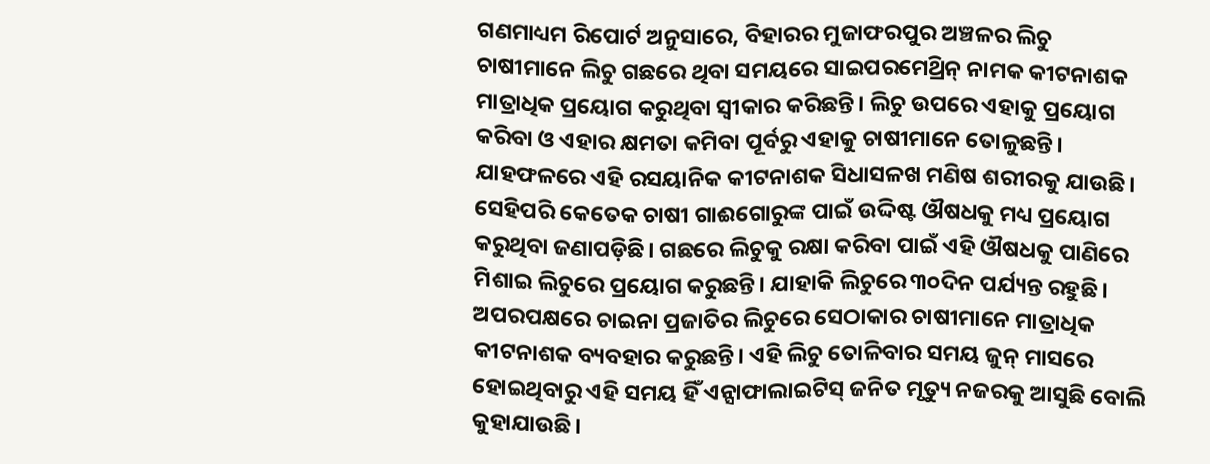ଗଣମାଧ୍ୟମ ରିପୋର୍ଟ ଅନୁସାରେ, ବିହାରର ମୁଜାଫରପୁର ଅଞ୍ଚଳର ଲିଚୁ ଚାଷୀମାନେ ଲିଚୁ ଗଛରେ ଥିବା ସମୟରେ ସାଇପରମେଥ୍ରିନ୍ ନାମକ କୀଟନାଶକ ମାତ୍ରାଧିକ ପ୍ରୟୋଗ କରୁଥିବା ସ୍ବୀକାର କରିଛନ୍ତି। ଲିଚୁ ଉପରେ ଏହାକୁ ପ୍ରୟୋଗ କରିବା ଓ ଏହାର କ୍ଷମତା କମିବା ପୂର୍ବରୁ ଏହାକୁ ଚାଷୀମାନେ ତୋଳୁଛନ୍ତି। ଯାହଫଳରେ ଏହି ରସୟାନିକ କୀଟନାଶକ ସିଧାସଳଖ ମଣିଷ ଶରୀରକୁ ଯାଉଛି। ସେହିପରି କେତେକ ଚାଷୀ ଗାଈଗୋରୁଙ୍କ ପାଇଁ ଉଦ୍ଦିଷ୍ଟ ଔଷଧକୁ ମଧ୍ୟ ପ୍ରୟୋଗ କରୁଥିବା ଜଣାପଡ଼ିଛି। ଗଛରେ ଲିଚୁକୁ ରକ୍ଷା କରିବା ପାଇଁ ଏହି ଔଷଧକୁ ପାଣିରେ ମିଶାଇ ଲିଚୁରେ ପ୍ରୟୋଗ କରୁଛନ୍ତି। ଯାହାକି ଲିଚୁରେ ୩୦ଦିନ ପର୍ଯ୍ୟନ୍ତ ରହୁଛି। ଅପରପକ୍ଷରେ ଚାଇନା ପ୍ରଜାତିର ଲିଚୁରେ ସେଠାକାର ଚାଷୀମାନେ ମାତ୍ରାଧିକ କୀଟନାଶକ ବ୍ୟବହାର କରୁଛନ୍ତି। ଏହି ଲିଚୁ ତୋଳିବାର ସମୟ ଜୁନ୍ ମାସରେ ହୋଇଥିବାରୁ ଏହି ସମୟ ହିଁ ଏନ୍ସାଫାଲାଇଟିସ୍ ଜନିତ ମୃତ୍ୟୁ ନଜରକୁ ଆସୁଛି ବୋଲି କୁହାଯାଉଛି।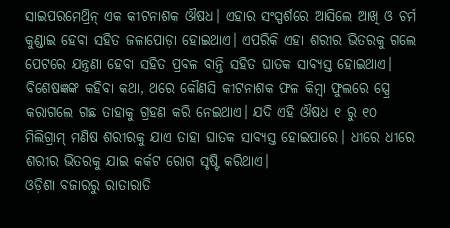ସାଇପରମେଥ୍ରିନ୍ ଏକ କୀଟନାଶକ ଔଷଧ। ଏହାର ସଂସ୍ପର୍ଶରେ ଆସିଲେ ଆଖି ଓ ଚର୍ମ କୁଣ୍ଡାଇ ହେବା ସହିତ ଜଳାପୋଡ଼ା ହୋଇଥାଏ। ଏପରିକି ଏହା ଶରୀର ଭିତରକୁ ଗଲେ ପେଟରେ ଯନ୍ତ୍ରଣା ହେବା ସହିତ ପ୍ରବଳ ବାନ୍ତି ସହିତ ଘାତକ ସାବ୍ୟସ୍ତ ହୋଇଥାଏ। ବିଶେଷଜ୍ଞଙ୍କ କହିବା କଥା, ଥରେ କୌଣସି କୀଟନାଶକ ଫଳ କିମ୍ବା ଫୁଲରେ ସ୍ପ୍ରେ କରାଗଲେ ଗଛ ତାହାକୁ ଗ୍ରହଣ କରି ନେଇଥାଏ। ଯଦି ଏହି ଔଷଧ ୧ ରୁ ୧୦ ମିଲିଗ୍ରାମ୍ ମଣିଷ ଶରୀରକୁ ଯାଏ ତାହା ଘାତକ ସାବ୍ୟସ୍ତ ହୋଇପାରେ। ଧୀରେ ଧୀରେ ଶରୀର ଭିତରକୁ ଯାଇ କର୍କଟ ରୋଗ ସୃଷ୍ଟି କରିଥାଏ।
ଓଡ଼ିଶା ବଜାରରୁ ରାତାରାତି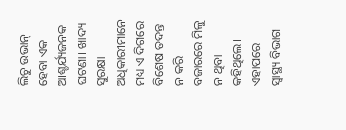ଲିଚୁ ଉଭାନ୍ ହେବା ଏକ ଆଶ୍ଚର୍ଯ୍ୟଜନକ ଘଟଣା। ଖାଦ୍ୟ ସୁରକ୍ଷା ଅଧିକାରୀମାନେ ମଧ୍ୟ ଏ ଦିଗରେ ବିଶେଷ ତଦନ୍ତ ନ କରି ବଜାରରେ ମିଳୁ ନ ଥିବା କହିଥିଲେ। ଏହାପରେ ସ୍ବାସ୍ଥ୍ୟ ବିଭାଗ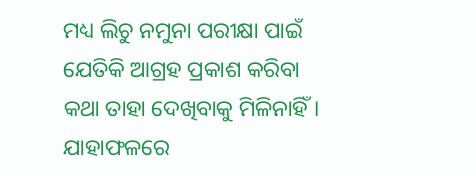ମଧ୍ୟ ଲିଚୁ ନମୁନା ପରୀକ୍ଷା ପାଇଁ ଯେତିକି ଆଗ୍ରହ ପ୍ରକାଶ କରିବା କଥା ତାହା ଦେଖିବାକୁ ମିଳିନାହିଁ। ଯାହାଫଳରେ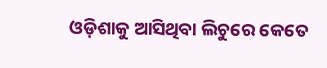ଓଡ଼ିଶାକୁ ଆସିଥିବା ଲିଚୁରେ କେତେ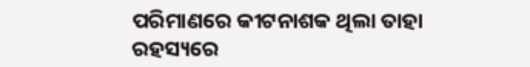ପରିମାଣରେ କୀଟନାଶକ ଥିଲା ତାହା ରହସ୍ୟରେ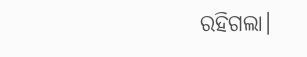ରହିଗଲା।